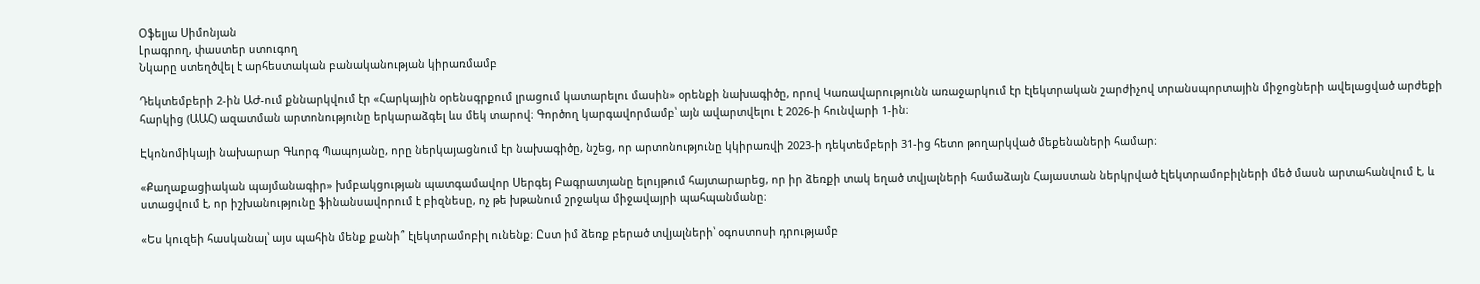Օֆելյա Սիմոնյան
Լրագրող, փաստեր ստուգող
Նկարը ստեղծվել է արհեստական բանականության կիրառմամբ

Դեկտեմբերի 2-ին ԱԺ-ում քննարկվում էր «Հարկային օրենսգրքում լրացում կատարելու մասին» օրենքի նախագիծը, որով Կառավարությունն առաջարկում էր էլեկտրական շարժիչով տրանսպորտային միջոցների ավելացված արժեքի հարկից (ԱԱՀ) ազատման արտոնությունը երկարաձգել ևս մեկ տարով։ Գործող կարգավորմամբ՝ այն ավարտվելու է 2026-ի հունվարի 1-ին։

Էկոնոմիկայի նախարար Գևորգ Պապոյանը, որը ներկայացնում էր նախագիծը, նշեց, որ արտոնությունը կկիրառվի 2023-ի դեկտեմբերի 31-ից հետո թողարկված մեքենաների համար։

«Քաղաքացիական պայմանագիր» խմբակցության պատգամավոր Սերգեյ Բագրատյանը ելույթում հայտարարեց, որ իր ձեռքի տակ եղած տվյալների համաձայն Հայաստան ներկրված էլեկտրամոբիլների մեծ մասն արտահանվում է, և ստացվում է, որ իշխանությունը ֆինանսավորում է բիզնեսը, ոչ թե խթանում շրջակա միջավայրի պահպանմանը։

«Ես կուզեի հասկանալ՝ այս պահին մենք քանի՞ էլեկտրամոբիլ ունենք։ Ըստ իմ ձեռք բերած տվյալների՝ օգոստոսի դրությամբ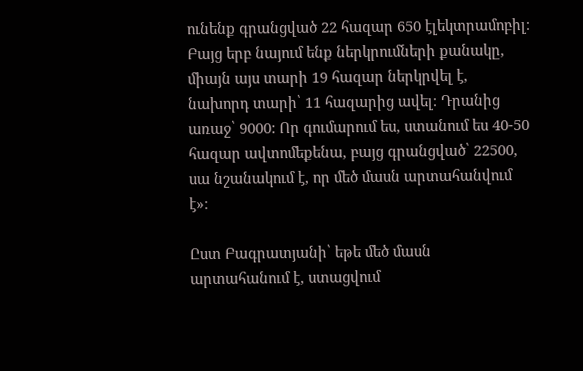ունենք գրանցված 22 հազար 650 էլեկտրամոբիլ։ Բայց երբ նայում ենք ներկրումների քանակը, միայն այս տարի 19 հազար ներկրվել է, նախորդ տարի՝ 11 հազարից ավել։ Դրանից առաջ՝ 9000: Որ գումարում ես, ստանում ես 40-50 հազար ավտոմեքենա, բայց գրանցված՝ 22500, սա նշանակում է, որ մեծ մասն արտահանվում է»։

Ըստ Բագրատյանի՝ եթե մեծ մասն արտահանում է, ստացվում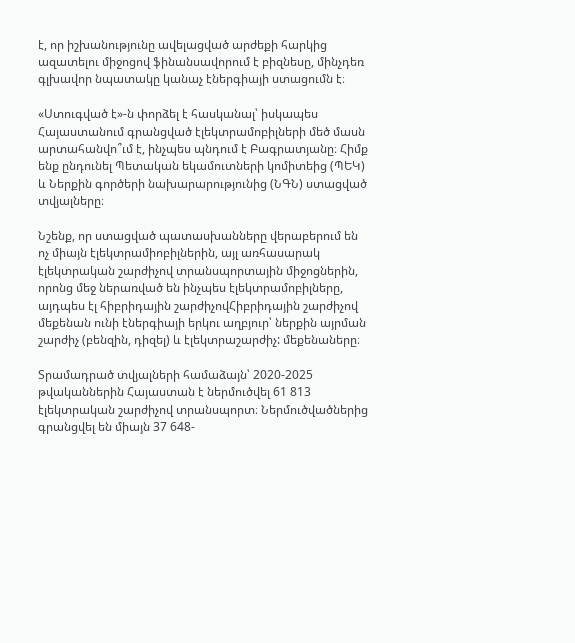է, որ իշխանությունը ավելացված արժեքի հարկից ազատելու միջոցով ֆինանսավորում է բիզնեսը, մինչդեռ գլխավոր նպատակը կանաչ էներգիայի ստացումն է։

«Ստուգված է»-ն փորձել է հասկանալ՝ իսկապես Հայաստանում գրանցված էլեկտրամոբիլների մեծ մասն արտահանվո՞ւմ է, ինչպես պնդում է Բագրատյանը։ Հիմք ենք ընդունել Պետական եկամուտների կոմիտեից (ՊԵԿ) և Ներքին գործերի նախարարությունից (ՆԳՆ) ստացված տվյալները։

Նշենք, որ ստացված պատասխանները վերաբերում են ոչ միայն էլեկտրամիոբիլներին, այլ առհասարակ էլեկտրական շարժիչով տրանսպորտային միջոցներին, որոնց մեջ ներառված են ինչպես էլեկտրամոբիլները, այդպես էլ հիբրիդային շարժիչովՀիբրիդային շարժիչով մեքենան ունի էներգիայի երկու աղբյուր՝ ներքին այրման շարժիչ (բենզին, դիզել) և էլեկտրաշարժիչ: մեքենաները։

Տրամադրած տվյալների համաձայն՝ 2020-2025 թվականներին Հայաստան է ներմուծվել 61 813 էլեկտրական շարժիչով տրանսպորտ։ Ներմուծվածներից գրանցվել են միայն 37 648-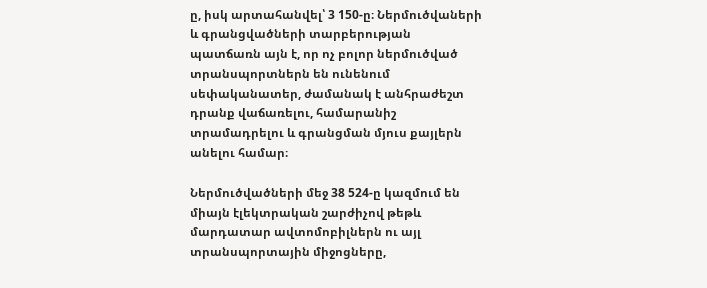ը, իսկ արտահանվել՝ 3 150-ը։ Ներմուծվաների և գրանցվածների տարբերության պատճառն այն է, որ ոչ բոլոր ներմուծված տրանսպորտներն են ունենում սեփականատեր, ժամանակ է անհրաժեշտ դրանք վաճառելու, համարանիշ տրամադրելու և գրանցման մյուս քայլերն անելու համար։

Ներմուծվածների մեջ 38 524-ը կազմում են միայն էլեկտրական շարժիչով թեթև մարդատար ավտոմոբիլներն ու այլ տրանսպորտային միջոցները,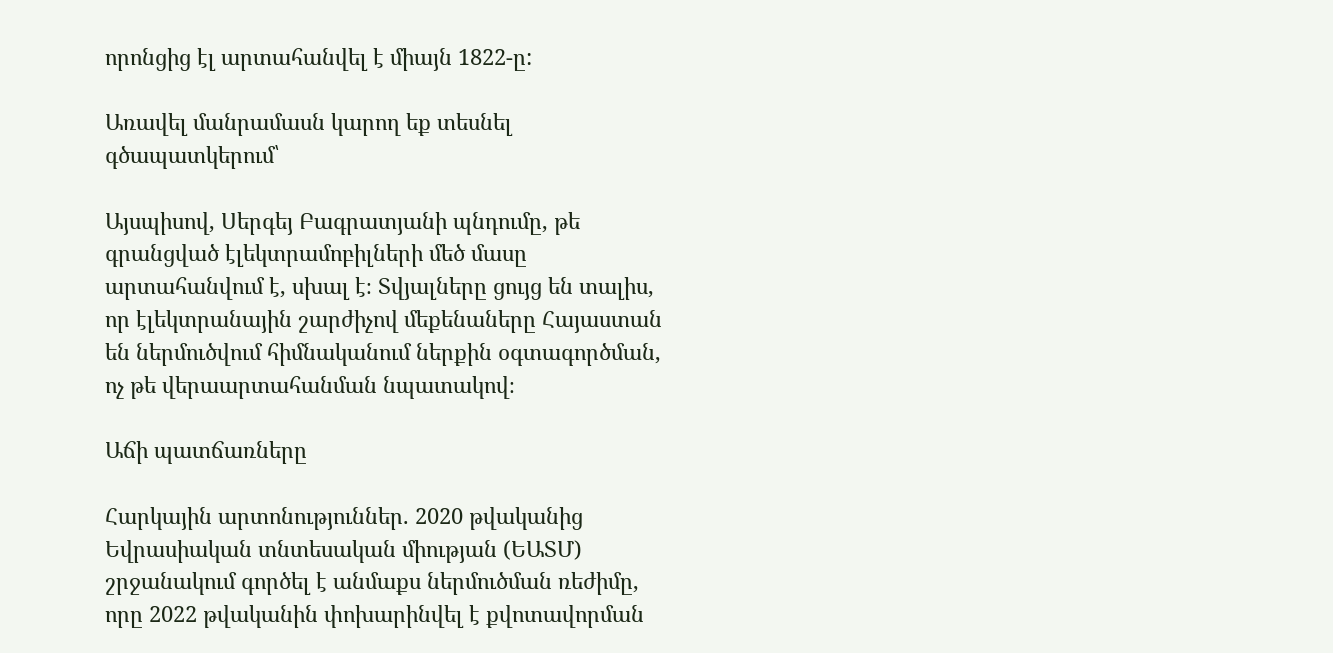որոնցից էլ արտահանվել է միայն 1822-ը:

Առավել մանրամասն կարող եք տեսնել գծապատկերում՝

Այսպիսով, Սերգեյ Բագրատյանի պնդումը, թե գրանցված էլեկտրամոբիլների մեծ մասը արտահանվում է, սխալ է։ Տվյալները ցույց են տալիս, որ էլեկտրանային շարժիչով մեքենաները Հայաստան են ներմուծվում հիմնականում ներքին օգտագործման, ոչ թե վերաարտահանման նպատակով։

Աճի պատճառները

Հարկային արտոնություններ. 2020 թվականից Եվրասիական տնտեսական միության (ԵԱՏՄ) շրջանակում գործել է անմաքս ներմուծման ռեժիմը, որը 2022 թվականին փոխարինվել է քվոտավորման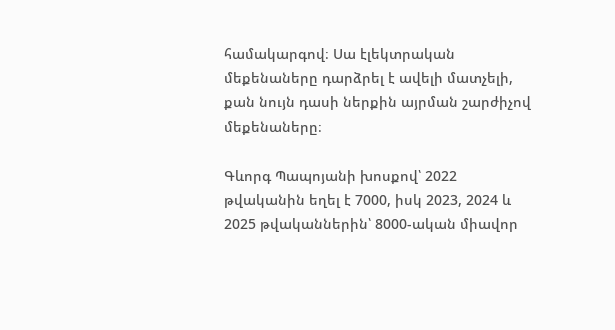համակարգով։ Սա էլեկտրական մեքենաները դարձրել է ավելի մատչելի, քան նույն դասի ներքին այրման շարժիչով մեքենաները։

Գևորգ Պապոյանի խոսքով՝ 2022 թվականին եղել է 7000, իսկ 2023, 2024 և 2025 թվականներին՝ 8000-ական միավոր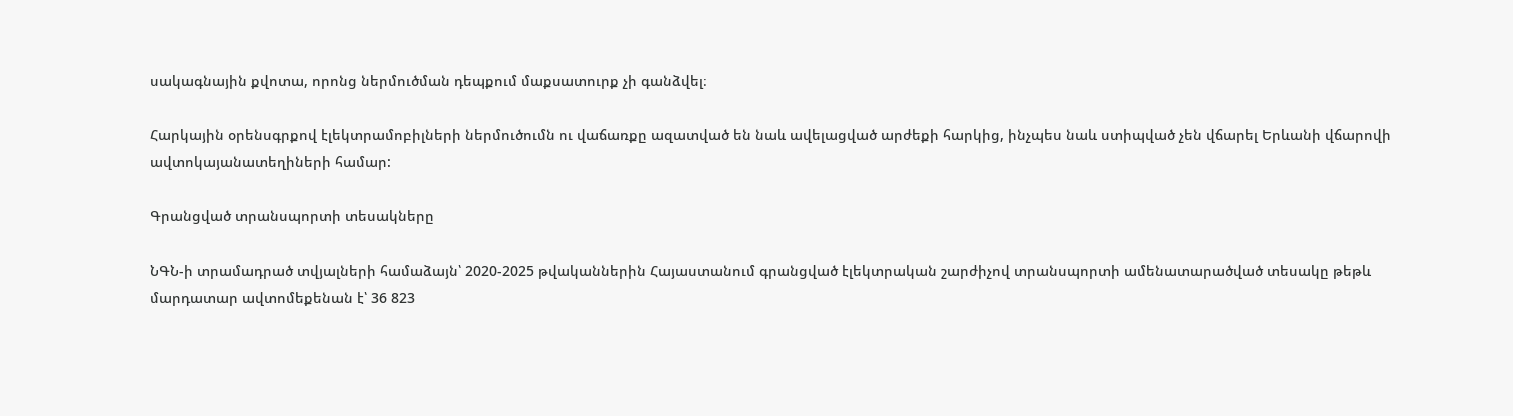սակագնային քվոտա, որոնց ներմուծման դեպքում մաքսատուրք չի գանձվել։

Հարկային օրենսգրքով էլեկտրամոբիլների ներմուծումն ու վաճառքը ազատված են նաև ավելացված արժեքի հարկից, ինչպես նաև ստիպված չեն վճարել Երևանի վճարովի ավտոկայանատեղիների համար:

Գրանցված տրանսպորտի տեսակները

ՆԳՆ-ի տրամադրած տվյալների համաձայն՝ 2020-2025 թվականներին Հայաստանում գրանցված էլեկտրական շարժիչով տրանսպորտի ամենատարածված տեսակը թեթև մարդատար ավտոմեքենան է՝ 36 823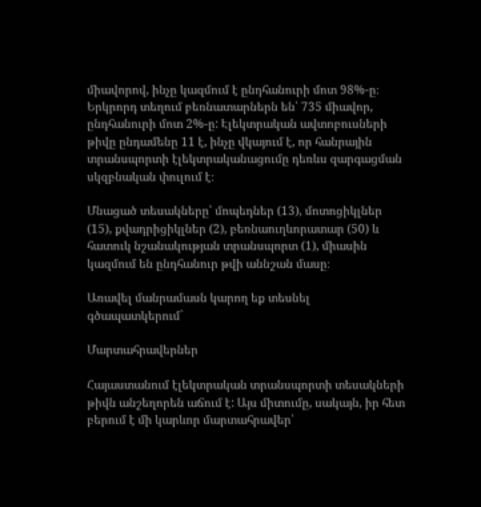միավորով, ինչը կազմում է ընդհանուրի մոտ 98%-ը։ Երկրորդ տեղում բեռնատարներն են՝ 735 միավոր, ընդհանուրի մոտ 2%-ը: Էլեկտրական ավտոբուսների թիվը ընդամենը 11 է, ինչը վկայում է, որ հանրային տրանսպորտի էլեկտրականացումը դեռևս զարգացման սկզբնական փուլում է։

Մնացած տեսակները՝ մոպեդներ (13), մոտոցիկլներ (15), քվադրիցիկլներ (2), բեռնաուղևորատար (50) և հատուկ նշանակության տրանսպորտ (1), միասին կազմում են ընդհանուր թվի աննշան մասը։

Առավել մանրամասն կարող եք տեսնել գծապատկերում`

Մարտահրավերներ

Հայաստանում էլեկտրական տրանսպորտի տեսակների թիվն անշեղորեն աճում է: Այս միտումը, սակայն, իր հետ բերում է մի կարևոր մարտահրավեր՝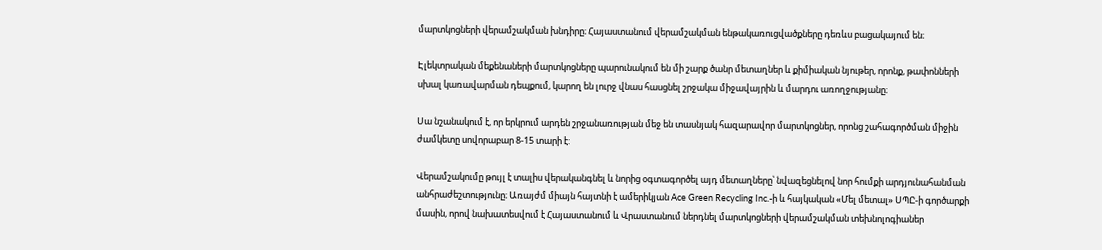մարտկոցների վերամշակման խնդիրը։ Հայաստանում վերամշակման ենթակառուցվածքները դեռևս բացակայում են։

Էլեկտրական մեքենաների մարտկոցները պարունակում են մի շարք ծանր մետաղներ և քիմիական նյութեր, որոնք, թափոնների սխալ կառավարման դեպքում, կարող են լուրջ վնաս հասցնել շրջակա միջավայրին և մարդու առողջությանը։

Սա նշանակում է, որ երկրում արդեն շրջանառության մեջ են տասնյակ հազարավոր մարտկոցներ, որոնց շահագործման միջին ժամկետը սովորաբար 8-15 տարի է:

Վերամշակումը թույլ է տալիս վերականգնել և նորից օգտագործել այդ մետաղները՝ նվազեցնելով նոր հումքի արդյունահանման անհրաժեշտությունը։ Առայժմ միայն հայտնի է ամերիկյան Ace Green Recycling Inc.-ի և հայկական «Մել մետալ» ՍՊԸ-ի գործարքի մասին, որով նախատեսվում է Հայաստանում և Վրաստանում ներդնել մարտկոցների վերամշակման տեխնոլոգիաներ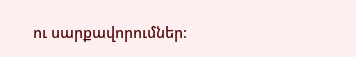ու սարքավորումներ։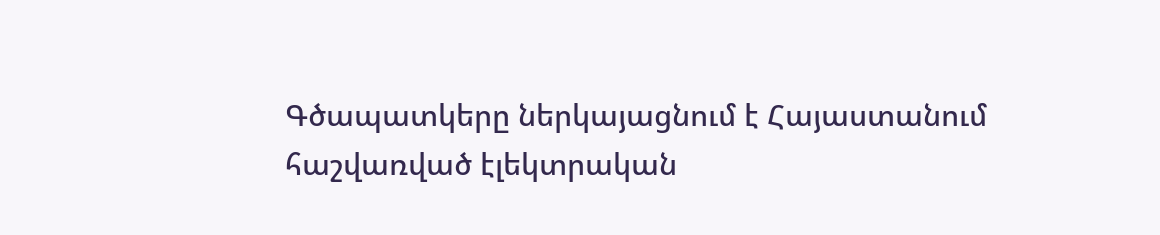Գծապատկերը ներկայացնում է Հայաստանում հաշվառված էլեկտրական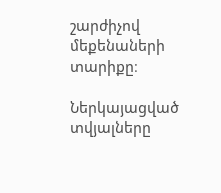շարժիչով մեքենաների տարիքը։

Ներկայացված տվյալները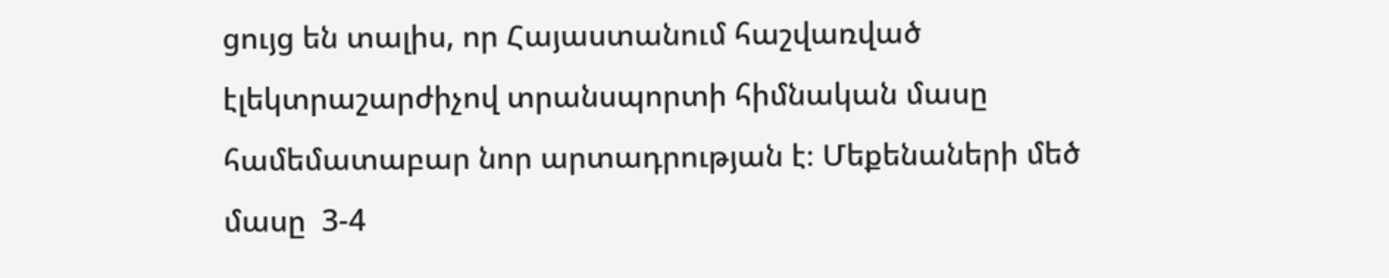ցույց են տալիս, որ Հայաստանում հաշվառված էլեկտրաշարժիչով տրանսպորտի հիմնական մասը համեմատաբար նոր արտադրության է։ Մեքենաների մեծ մասը  3-4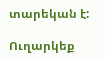տարեկան է:

Ուղարկեք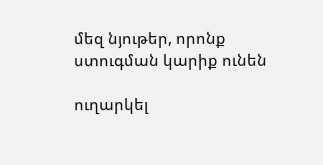մեզ նյութեր, որոնք ստուգման կարիք ունեն

ուղարկել